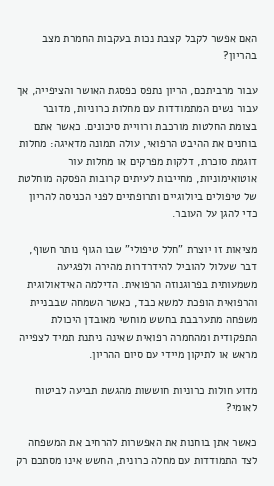האם אפשר לקבל קצבת נכות בעקבות החמרת מצב בהריון?

עבור מרביתכם, הריון נתפס כפסגת האושר והציפייה, אך עבור נשים המתמודדות עם מחלות כרוניות, מדובר בצומת החלטות מורכבת ורוויית סיכונים. כאשר אתם בוחנים את ההיבט הרפואי, עולה תמונה מדאיגה: מחלות דוגמת סוכרת, דלקות מפרקים או מחלות עור אוטואימוניות, מחייבות לעיתים קרובות הפסקה מוחלטת של טיפולים ביולוגיים ותרופתיים לפני הכניסה להריון כדי להגן על העובר.

מציאות זו יוצרת "חלל טיפולי" שבו הגוף נותר חשוף, דבר שעלול להוביל להידרדרות מהירה ולפגיעה משמעותית בפרוגנוזה הרפואית. הדילמה האידאולוגית והרפואית הופכת למשא כבד, כאשר השמחה שבבניית משפחה מתערבבת בחשש מוחשי מאובדן היכולת התפקודית ומהחמרה רפואית שאינה ניתנת תמיד לצפייה מראש או לתיקון מיידי עם סיום ההריון.

מדוע חולות כרוניות חוששות מהגשת תביעה לביטוח לאומי?

כאשר אתן בוחנות את האפשרות להרחיב את המשפחה לצד התמודדות עם מחלה כרונית, החשש אינו מסתכם רק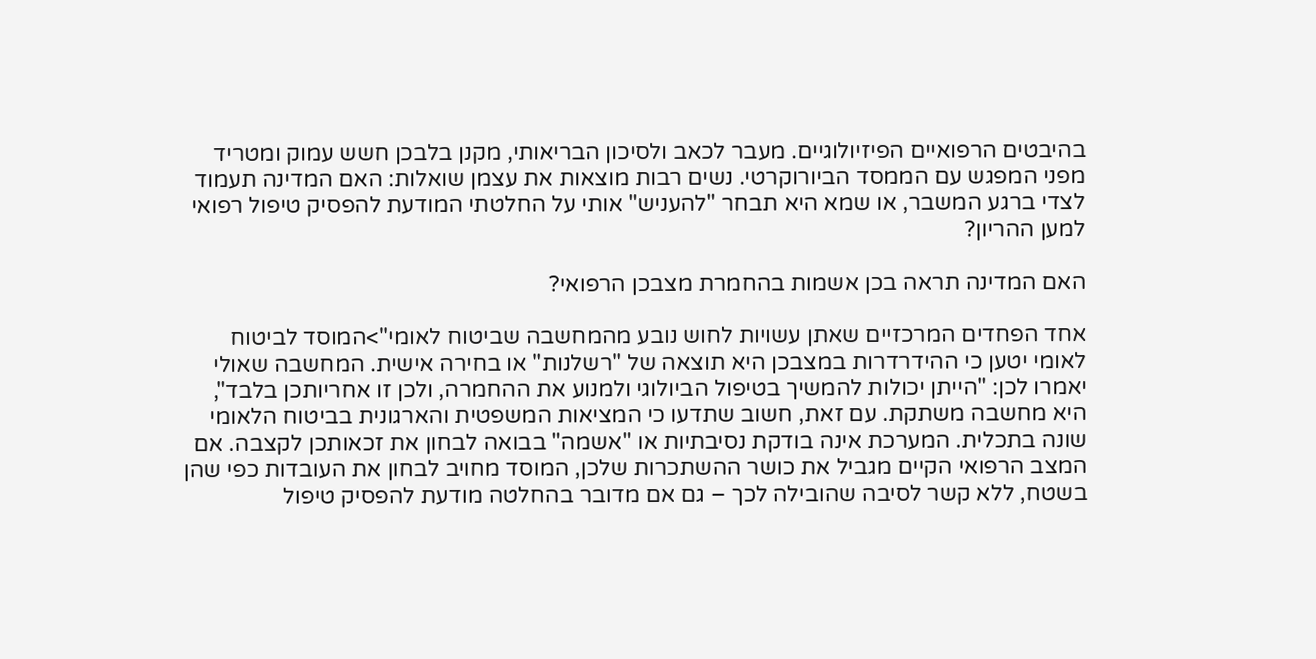בהיבטים הרפואיים הפיזיולוגיים. מעבר לכאב ולסיכון הבריאותי, מקנן בלבכן חשש עמוק ומטריד מפני המפגש עם הממסד הביורוקרטי. נשים רבות מוצאות את עצמן שואלות: האם המדינה תעמוד לצדי ברגע המשבר, או שמא היא תבחר "להעניש" אותי על החלטתי המודעת להפסיק טיפול רפואי למען ההריון?

האם המדינה תראה בכן אשמות בהחמרת מצבכן הרפואי?

אחד הפחדים המרכזיים שאתן עשויות לחוש נובע מהמחשבה שביטוח לאומי">המוסד לביטוח לאומי יטען כי ההידרדרות במצבכן היא תוצאה של "רשלנות" או בחירה אישית. המחשבה שאולי יאמרו לכן: "הייתן יכולות להמשיך בטיפול הביולוגי ולמנוע את ההחמרה, ולכן זו אחריותכן בלבד", היא מחשבה משתקת. עם זאת, חשוב שתדעו כי המציאות המשפטית והארגונית בביטוח הלאומי שונה בתכלית. המערכת אינה בודקת נסיבתיות או "אשמה" בבואה לבחון את זכאותכן לקצבה. אם המצב הרפואי הקיים מגביל את כושר ההשתכרות שלכן, המוסד מחויב לבחון את העובדות כפי שהן בשטח, ללא קשר לסיבה שהובילה לכך – גם אם מדובר בהחלטה מודעת להפסיק טיפול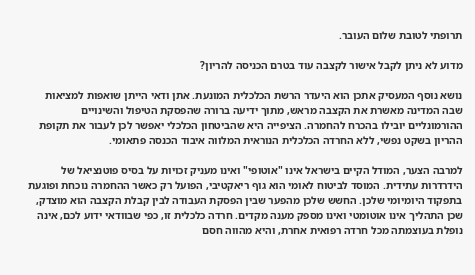תרופתי לטובת שלום העובר.

מדוע לא ניתן לקבל אישור לקצבה עוד בטרם הכניסה להריון?

נושא נוסף המעסיק אתכן הוא היעדר הרשת הכלכלית המונעת. אתן ודאי הייתן שואפות למציאות שבה המדינה מאשרת את הקצבה מראש, מתוך ידיעה ברורה שהפסקת הטיפול והשינויים ההורמונליים יובילו בהכרח להחמרה. הציפייה היא שהביטחון הכלכלי יאפשר לכן לעבור את תקופת ההריון בשקט נפשי, ללא החרדה הכלכלית הנוראית המלווה איבוד הכנסה פתאומי.

למרבה הצער, המודל הקיים בישראל אינו "אוטופי" ואינו מעניק זכויות על בסיס פוטנציאל של הידרדרות עתידית. המוסד לביטוח לאומי הוא גוף ריאקטיבי, הפועל רק כאשר ההחמרה נוכחת ופוגעת בתפקוד היומיומי שלכן. החשש שלכן מהפער שבין הפסקת העבודה לבין קבלת הקצבה הוא מוצדק, שכן התהליך אינו אוטומטי ואינו מספק מענה מקדים. חרדה כלכלית זו, כפי שבוודאי ידוע לכם, אינה נופלת בעוצמתה מכל חרדה רפואית אחרת, והיא מהווה חסם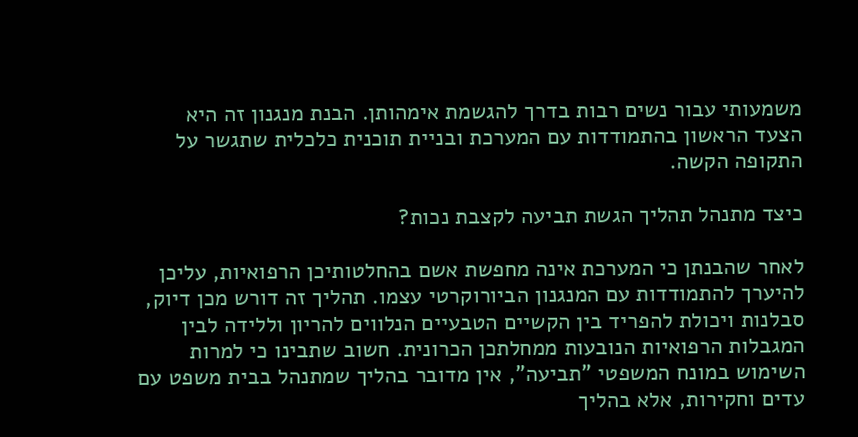משמעותי עבור נשים רבות בדרך להגשמת אימהותן. הבנת מנגנון זה היא הצעד הראשון בהתמודדות עם המערכת ובניית תוכנית כלכלית שתגשר על התקופה הקשה.

כיצד מתנהל תהליך הגשת תביעה לקצבת נכות?

לאחר שהבנתן כי המערכת אינה מחפשת אשם בהחלטותיכן הרפואיות, עליכן להיערך להתמודדות עם המנגנון הביורוקרטי עצמו. תהליך זה דורש מכן דיוק, סבלנות ויכולת להפריד בין הקשיים הטבעיים הנלווים להריון וללידה לבין המגבלות הרפואיות הנובעות ממחלתכן הכרונית. חשוב שתבינו כי למרות השימוש במונח המשפטי "תביעה", אין מדובר בהליך שמתנהל בבית משפט עם עדים וחקירות, אלא בהליך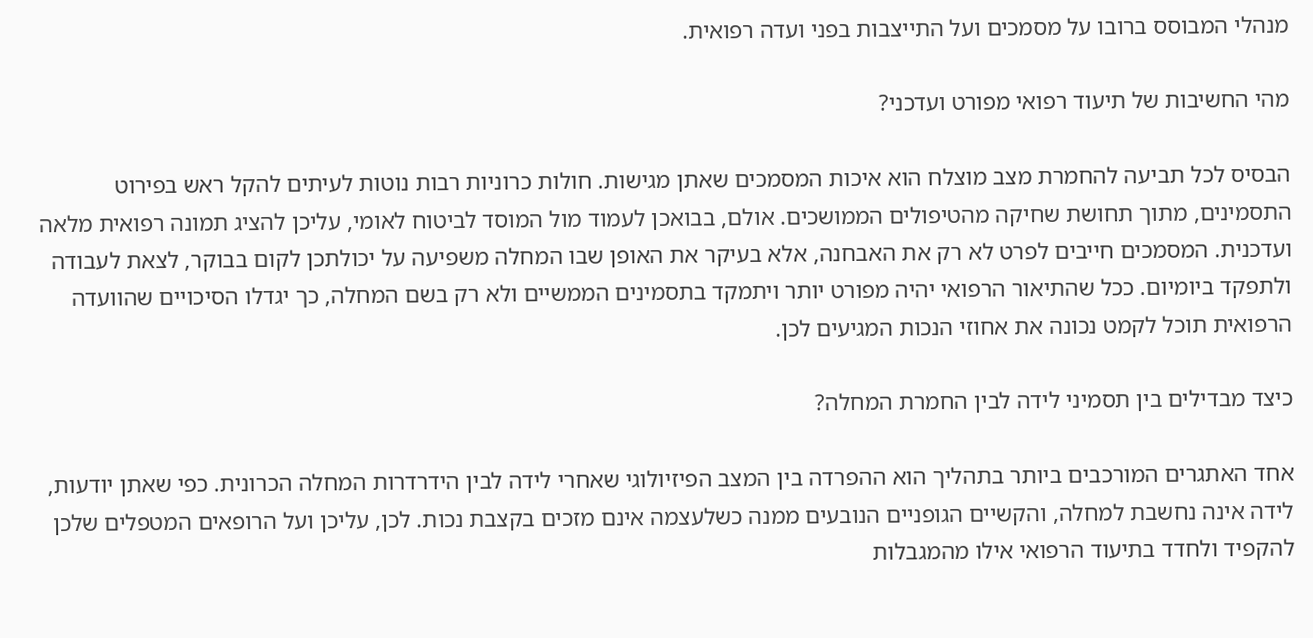מנהלי המבוסס ברובו על מסמכים ועל התייצבות בפני ועדה רפואית.

מהי החשיבות של תיעוד רפואי מפורט ועדכני?

הבסיס לכל תביעה להחמרת מצב מוצלח הוא איכות המסמכים שאתן מגישות. חולות כרוניות רבות נוטות לעיתים להקל ראש בפירוט התסמינים, מתוך תחושת שחיקה מהטיפולים הממושכים. אולם, בבואכן לעמוד מול המוסד לביטוח לאומי, עליכן להציג תמונה רפואית מלאה ועדכנית. המסמכים חייבים לפרט לא רק את האבחנה, אלא בעיקר את האופן שבו המחלה משפיעה על יכולתכן לקום בבוקר, לצאת לעבודה ולתפקד ביומיום. ככל שהתיאור הרפואי יהיה מפורט יותר ויתמקד בתסמינים הממשיים ולא רק בשם המחלה, כך יגדלו הסיכויים שהוועדה הרפואית תוכל לקמט נכונה את אחוזי הנכות המגיעים לכן.

כיצד מבדילים בין תסמיני לידה לבין החמרת המחלה?

אחד האתגרים המורכבים ביותר בתהליך הוא ההפרדה בין המצב הפיזיולוגי שאחרי לידה לבין הידרדרות המחלה הכרונית. כפי שאתן יודעות, לידה אינה נחשבת למחלה, והקשיים הגופניים הנובעים ממנה כשלעצמה אינם מזכים בקצבת נכות. לכן, עליכן ועל הרופאים המטפלים שלכן להקפיד ולחדד בתיעוד הרפואי אילו מהמגבלות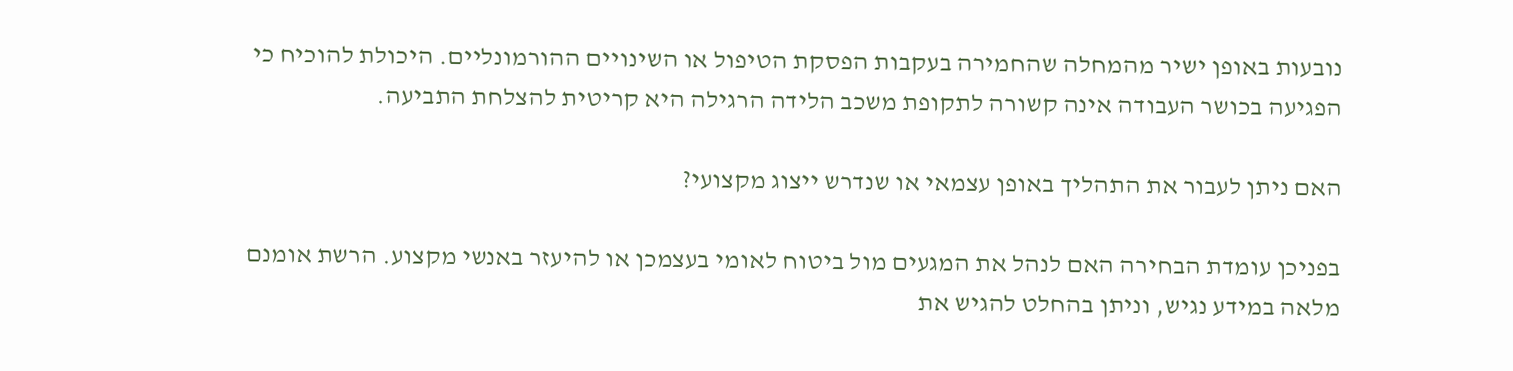נובעות באופן ישיר מהמחלה שהחמירה בעקבות הפסקת הטיפול או השינויים ההורמונליים. היכולת להוכיח כי הפגיעה בכושר העבודה אינה קשורה לתקופת משכב הלידה הרגילה היא קריטית להצלחת התביעה.

האם ניתן לעבור את התהליך באופן עצמאי או שנדרש ייצוג מקצועי?

בפניכן עומדת הבחירה האם לנהל את המגעים מול ביטוח לאומי בעצמכן או להיעזר באנשי מקצוע. הרשת אומנם מלאה במידע נגיש, וניתן בהחלט להגיש את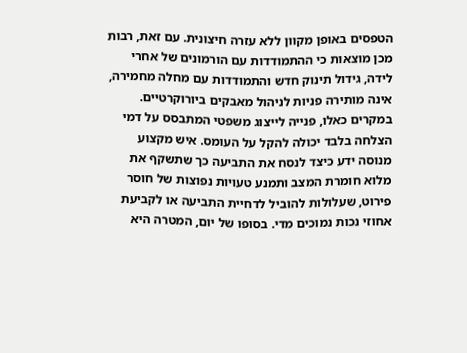הטפסים באופן מקוון ללא עזרה חיצונית. עם זאת, רבות מכן מוצאות כי ההתמודדות עם הורמונים של אחרי לידה, גידול תינוק חדש והתמודדות עם מחלה מחמירה, אינה מותירה פניות לניהול מאבקים ביורוקרטיים. במקרים כאלו, פנייה לייצוג משפטי המתבסס על דמי הצלחה בלבד יכולה להקל על העומס. איש מקצוע מנוסה ידע כיצד לנסח את התביעה כך שתשקף את מלוא חומרת המצב ותמנע טעויות נפוצות של חוסר פירוט, שעלולות להוביל לדחיית התביעה או לקביעת אחוזי נכות נמוכים מדי. בסופו של יום, המטרה היא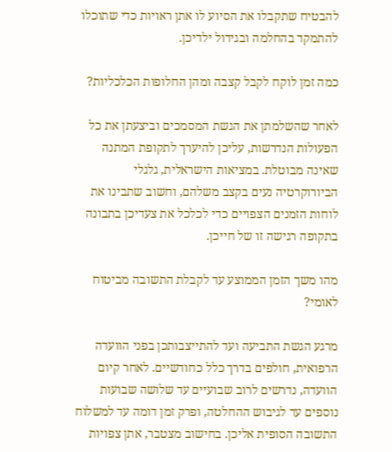להבטיח שתקבלו את הסיוע לו אתן ראויות כדי שתוכלו להתמקד בהחלמה ובגידול ילדיכן.

כמה זמן לוקח לקבל קצבה ומהן החלופות הכלכליות?

לאחר שהשלמתן את הגשת המסמכים וביצעתן את כל הפעולות הנדרשות, עליכן להיערך לתקופת המתנה שאינה מבוטלת. במציאות הישראלית, גלגלי הביורוקרטיה נעים בקצב משלהם, וחשוב שתבינו את לוחות הזמנים הצפויים כדי לכלכל את צעדיכן בתבונה בתקופה רגישה זו של חייכן.

מהו משך הזמן הממוצע עד לקבלת התשובה מביטוח לאומי?

מרגע הגשת התביעה ועד להתייצבותכן בפני הוועדה הרפואית, חולפים בדרך כלל כחודשיים. לאחר קיום הוועדה, נדרשים לרוב שבועיים עד שלושה שבועות נוספים עד לגיבוש ההחלטה, ופרק זמן דומה עד למשלוח התשובה הסופית אליכן. בחישוב מצטבר, אתן צפויות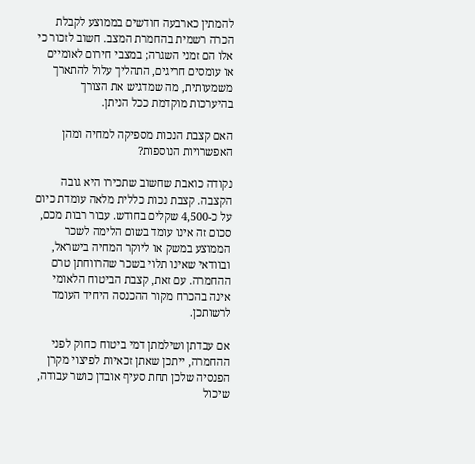להמתין כארבעה חודשים בממוצע לקבלת הכרה רשמית בהחמרת המצב. חשוב לזכור כי אלו הם זמני השגרה; במצבי חירום לאומיים או עומסים חריגים, התהליך עלול להתארך משמעותית, מה שמדגיש את הצורך בהיערכות מוקדמת ככל הניתן.

האם קצבת הנכות מספיקה למחיה ומהן האפשרויות הנוספות?

נקודה כואבת שחשוב שתכירו היא גובה הקצבה. קצבת נכות כללית מלאה עומדת כיום על כ-4,500 שקלים בחודש. עבור רבות מכם, סכום זה אינו עומד בשום הלימה לשכר הממוצע במשק או ליוקר המחיה בישראל, ובוודאי שאינו תלוי בשכר שהרווחתן טרם ההחמרה. עם זאת, קצבת הביטוח הלאומי אינה בהכרח מקור ההכנסה היחיד העומד לרשותכן.

אם עבדתן ושילמתן דמי ביטוח כחוק לפני ההחמרה, ייתכן שאתן זכאיות לפיצוי מקרן הפנסיה שלכן תחת סעיף אובדן כושר עבודה, שיכול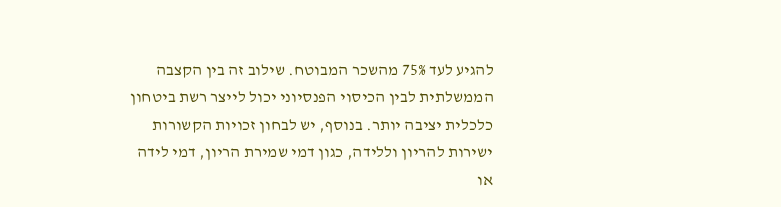להגיע לעד 75% מהשכר המבוטח. שילוב זה בין הקצבה הממשלתית לבין הכיסוי הפנסיוני יכול לייצר רשת ביטחון כלכלית יציבה יותר. בנוסף, יש לבחון זכויות הקשורות ישירות להריון וללידה, כגון דמי שמירת הריון, דמי לידה או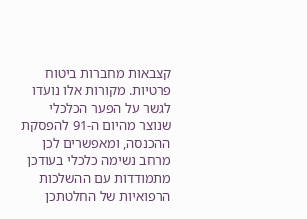קצבאות מחברות ביטוח פרטיות. מקורות אלו נועדו לגשר על הפער הכלכלי שנוצר מהיום ה-91 להפסקת ההכנסה, ומאפשרים לכן מרחב נשימה כלכלי בעודכן מתמודדות עם ההשלכות הרפואיות של החלטתכן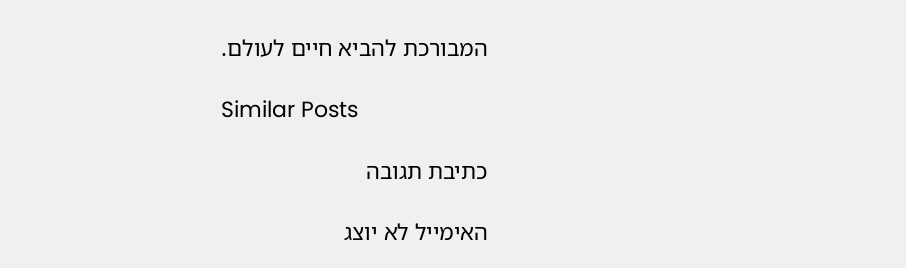המבורכת להביא חיים לעולם.

Similar Posts

כתיבת תגובה

האימייל לא יוצג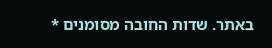באתר. שדות החובה מסומנים *